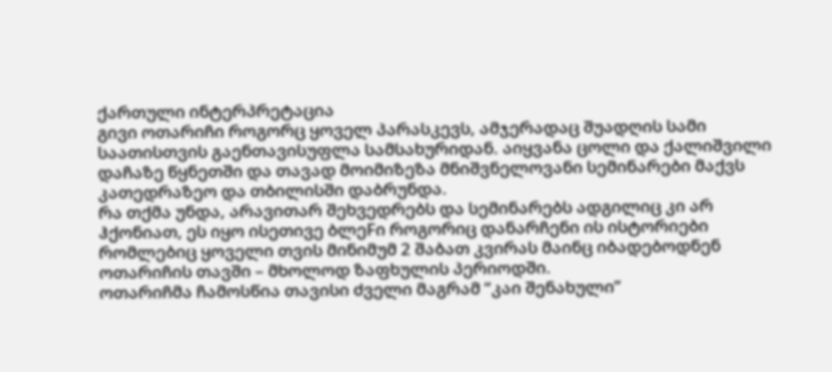ქართული ინტერპრეტაცია
გივი ოთარიჩი როგორც ყოველ პარასკევს, ამჯერადაც შუადღის სამი საათისთვის გაენთავისუფლა სამსახურიდან. აიყვანა ცოლი და ქალიშვილი დაჩაზე წყნეთში და თავად მოიმიზეზა მნიშვნელოვანი სემინარები მაქვს კათედრაზეო და თბილისში დაბრუნდა.
რა თქმა უნდა, არავითარ შეხვედრებს და სემინარებს ადგილიც კი არ ჰქონიათ, ეს იყო ისეთივე ბლეFი როგორიც დანარჩენი ის ისტორიები რომლებიც ყოველი თვის მინიმუმ 2 შაბათ კვირას მაინც იბადებოდნენ ოთარიჩის თავში – მხოლოდ ზაფხულის პერიოდში.
ოთარიჩმა ჩამოსწია თავისი ძველი მაგრამ “კაი შენახული”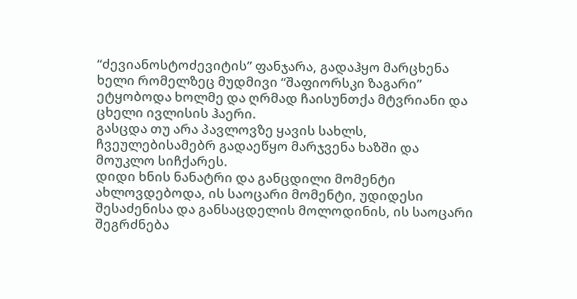“ძევიანოსტოძევიტის” ფანჯარა, გადაჰყო მარცხენა ხელი რომელზეც მუდმივი “შაფიორსკი ზაგარი” ეტყობოდა ხოლმე და ღრმად ჩაისუნთქა მტვრიანი და ცხელი ივლისის ჰაერი.
გასცდა თუ არა პავლოვზე ყავის სახლს, ჩვეულებისამებრ გადაეწყო მარჯვენა ხაზში და მოუკლო სიჩქარეს.
დიდი ხნის ნანატრი და განცდილი მომენტი ახლოვდებოდა, ის საოცარი მომენტი, უდიდესი შესაძენისა და განსაცდელის მოლოდინის, ის საოცარი შეგრძნება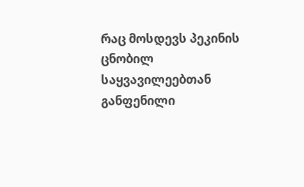რაც მოსდევს პეკინის ცნობილ საყვავილეებთან განფენილი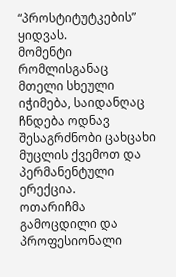“პროსტიტუტკების” ყიდვას.
მომენტი რომლისგანაც მთელი სხეული იჭიმება, საიდანღაც ჩნდება ოდნავ შესაგრძნობი ცახცახი მუცლის ქვემოთ და პერმანენტული ერექცია.
ოთარიჩმა გამოცდილი და პროფესიონალი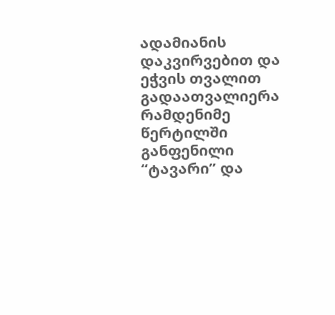ადამიანის დაკვირვებით და ეჭვის თვალით გადაათვალიერა რამდენიმე წერტილში განფენილი “ტავარი” და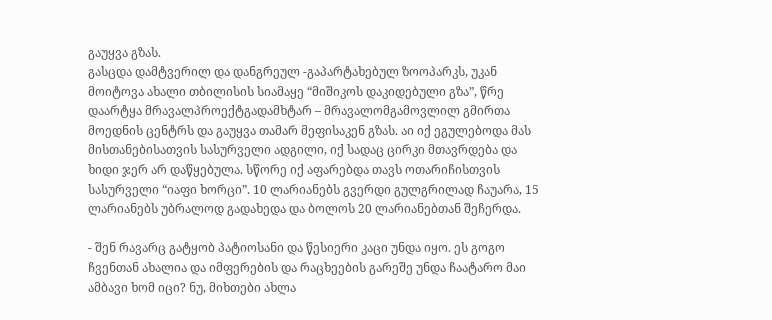გაუყვა გზას.
გასცდა დამტვერილ და დანგრეულ -გაპარტახებულ ზოოპარკს, უკან მოიტოვა ახალი თბილისის სიამაყე “მიშიკოს დაკიდებული გზა”, წრე დაარტყა მრავალპროექტგადამხტარ – მრავალომგამოვლილ გმირთა მოედნის ცენტრს და გაუყვა თამარ მეფისაკენ გზას. აი იქ ეგულებოდა მას მისთანებისათვის სასურველი ადგილი, იქ სადაც ცირკი მთავრდება და ხიდი ჯერ არ დაწყებულა. სწორე იქ აფარებდა თავს ოთარიჩისთვის სასურველი “იაფი ხორცი”. 10 ლარიანებს გვერდი გულგრილად ჩაუარა, 15 ლარიანებს უბრალოდ გადახედა და ბოლოს 20 ლარიანებთან შეჩერდა.

- შენ რავარც გატყობ პატიოსანი და წესიერი კაცი უნდა იყო. ეს გოგო ჩვენთან ახალია და იმფერების და რაცხეების გარეშე უნდა ჩაატარო მაი ამბავი ხომ იცი? ნუ, მიხთები ახლა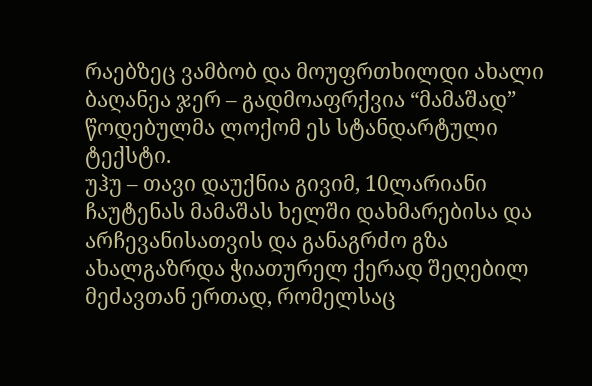რაებზეც ვამბობ და მოუფრთხილდი ახალი ბაღანეა ჯერ – გადმოაფრქვია “მამაშად” წოდებულმა ლოქომ ეს სტანდარტული ტექსტი.
უჰუ – თავი დაუქნია გივიმ, 10ლარიანი ჩაუტენას მამაშას ხელში დახმარებისა და არჩევანისათვის და განაგრძო გზა ახალგაზრდა ჭიათურელ ქერად შეღებილ მეძავთან ერთად, რომელსაც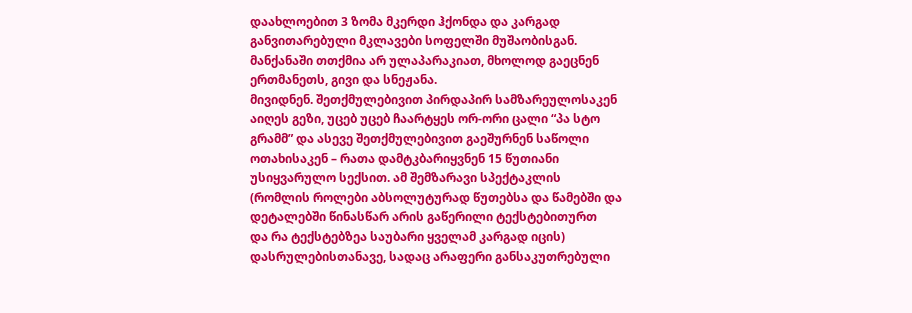დაახლოებით 3 ზომა მკერდი ჰქონდა და კარგად განვითარებული მკლავები სოფელში მუშაობისგან.
მანქანაში თთქმია არ ულაპარაკიათ, მხოლოდ გაეცნენ ერთმანეთს, გივი და სნეჟანა.
მივიდნენ. შეთქმულებივით პირდაპირ სამზარეულოსაკენ აიღეს გეზი, უცებ უცებ ჩაარტყეს ორ-ორი ცალი “პა სტო გრამმ” და ასევე შეთქმულებივით გაეშურნენ საწოლი ოთახისაკენ – რათა დამტკბარიყვნენ 15 წუთიანი უსიყვარულო სექსით. ამ შემზარავი სპექტაკლის (რომლის როლები აბსოლუტურად წუთებსა და წამებში და დეტალებში წინასწარ არის გაწერილი ტექსტებითურთ
და რა ტექსტებზეა საუბარი ყველამ კარგად იცის) დასრულებისთანავე, სადაც არაფერი განსაკუთრებული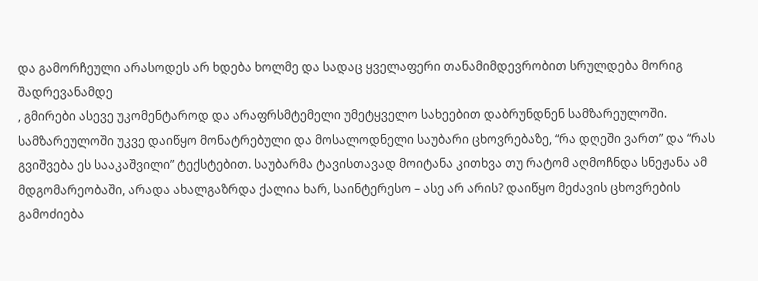და გამორჩეული არასოდეს არ ხდება ხოლმე და სადაც ყველაფერი თანამიმდევრობით სრულდება მორიგ შადრევანამდე
, გმირები ასევე უკომენტაროდ და არაფრსმტემელი უმეტყველო სახეებით დაბრუნდნენ სამზარეულოში.
სამზარეულოში უკვე დაიწყო მონატრებული და მოსალოდნელი საუბარი ცხოვრებაზე, “რა დღეში ვართ” და “რას გვიშვება ეს სააკაშვილი” ტექსტებით. საუბარმა ტავისთავად მოიტანა კითხვა თუ რატომ აღმოჩნდა სნეჟანა ამ მდგომარეობაში, არადა ახალგაზრდა ქალია ხარ, საინტერესო – ასე არ არის? დაიწყო მეძავის ცხოვრების გამოძიება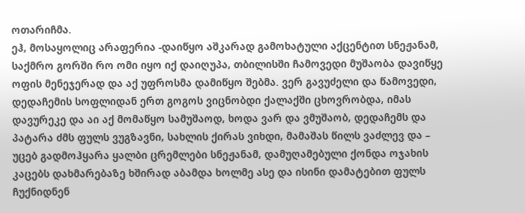ოთარიჩმა.
ეჰ, მოსაყოლიც არაფერია -დაიწყო აშკარად გამოხატული აქცენტით სნეჟანამ, საქმრო გორში რო ომი იყო იქ დაიღუპა, თბილისში ჩამოვედი მუშაობა დავიწყე ოფის მენეჯერად და აქ უფროსმა დამიწყო შებმა. ვერ გავუძელი და წამოვედი, დედაჩემის სოფლიდან ერთ გოგოს ვიცნობდი ქალაქში ცხოვრობდა, იმას დავურეკე და აი აქ მომაწყო სამუშაოდ, ხოდა ვარ და ვმუშაობ, დედაჩემს და პატარა ძმს ფულს ვუგზავნი, სახლის ქირას ვიხდი, მამაშას წილს ვაძლევ და – უცებ გადმოჰყარა ყალბი ცრემლები სნეჟანამ, დამუღამებული ქონდა ოჯახის კაცებს დახმარებაზე ხშირად აბამდა ხოლმე ასე და ისინი დამატებით ფულს ჩუქნიდნენ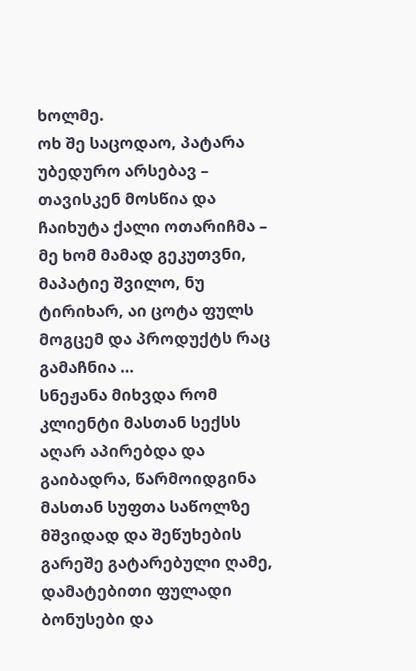ხოლმე.
ოხ შე საცოდაო, პატარა უბედურო არსებავ – თავისკენ მოსწია და ჩაიხუტა ქალი ოთარიჩმა – მე ხომ მამად გეკუთვნი, მაპატიე შვილო, ნუ ტირიხარ, აი ცოტა ფულს მოგცემ და პროდუქტს რაც გამაჩნია …
სნეჟანა მიხვდა რომ კლიენტი მასთან სექსს აღარ აპირებდა და გაიბადრა, წარმოიდგინა მასთან სუფთა საწოლზე მშვიდად და შეწუხების გარეშე გატარებული ღამე, დამატებითი ფულადი ბონუსები და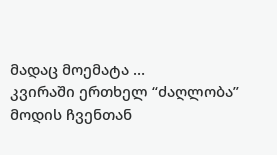მადაც მოემატა …
კვირაში ერთხელ “ძაღლობა” მოდის ჩვენთან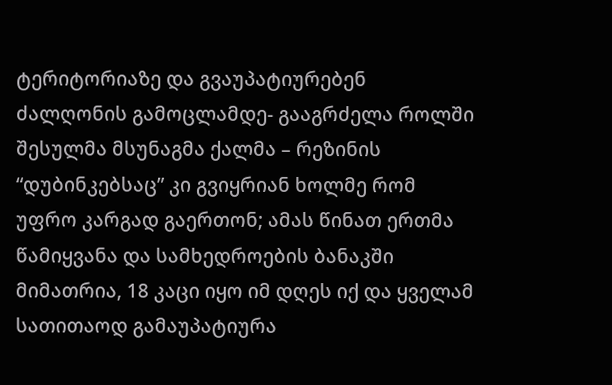ტერიტორიაზე და გვაუპატიურებენ ძალღონის გამოცლამდე- გააგრძელა როლში შესულმა მსუნაგმა ქალმა – რეზინის “დუბინკებსაც” კი გვიყრიან ხოლმე რომ უფრო კარგად გაერთონ; ამას წინათ ერთმა წამიყვანა და სამხედროების ბანაკში მიმათრია, 18 კაცი იყო იმ დღეს იქ და ყველამ სათითაოდ გამაუპატიურა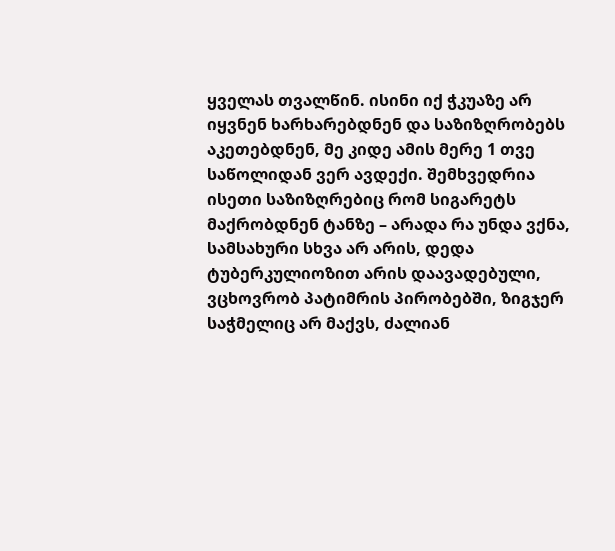ყველას თვალწინ. ისინი იქ ჭკუაზე არ იყვნენ ხარხარებდნენ და საზიზღრობებს აკეთებდნენ, მე კიდე ამის მერე 1 თვე საწოლიდან ვერ ავდექი. შემხვედრია ისეთი საზიზღრებიც რომ სიგარეტს მაქრობდნენ ტანზე – არადა რა უნდა ვქნა, სამსახური სხვა არ არის, დედა ტუბერკულიოზით არის დაავადებული, ვცხოვრობ პატიმრის პირობებში, ზიგჯერ საჭმელიც არ მაქვს, ძალიან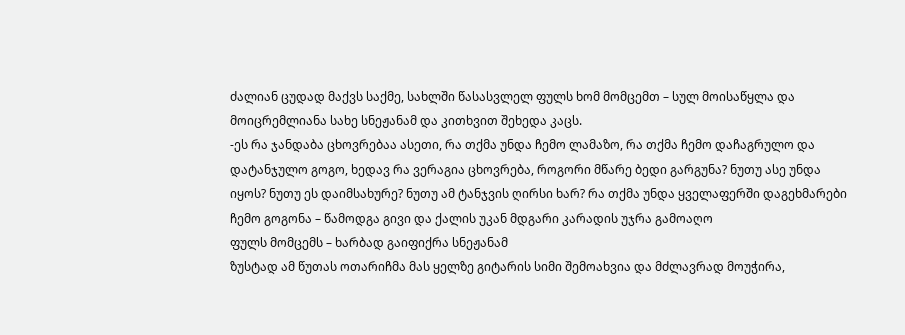ძალიან ცუდად მაქვს საქმე, სახლში წასასვლელ ფულს ხომ მომცემთ – სულ მოისაწყლა და მოიცრემლიანა სახე სნეჟანამ და კითხვით შეხედა კაცს.
-ეს რა ჯანდაბა ცხოვრებაა ასეთი, რა თქმა უნდა ჩემო ლამაზო, რა თქმა ჩემო დაჩაგრულო და დატანჯულო გოგო, ხედავ რა ვერაგია ცხოვრება, როგორი მწარე ბედი გარგუნა? ნუთუ ასე უნდა იყოს? ნუთუ ეს დაიმსახურე? ნუთუ ამ ტანჯვის ღირსი ხარ? რა თქმა უნდა ყველაფერში დაგეხმარები ჩემო გოგონა – წამოდგა გივი და ქალის უკან მდგარი კარადის უჯრა გამოაღო
ფულს მომცემს – ხარბად გაიფიქრა სნეჟანამ
ზუსტად ამ წუთას ოთარიჩმა მას ყელზე გიტარის სიმი შემოახვია და მძლავრად მოუჭირა,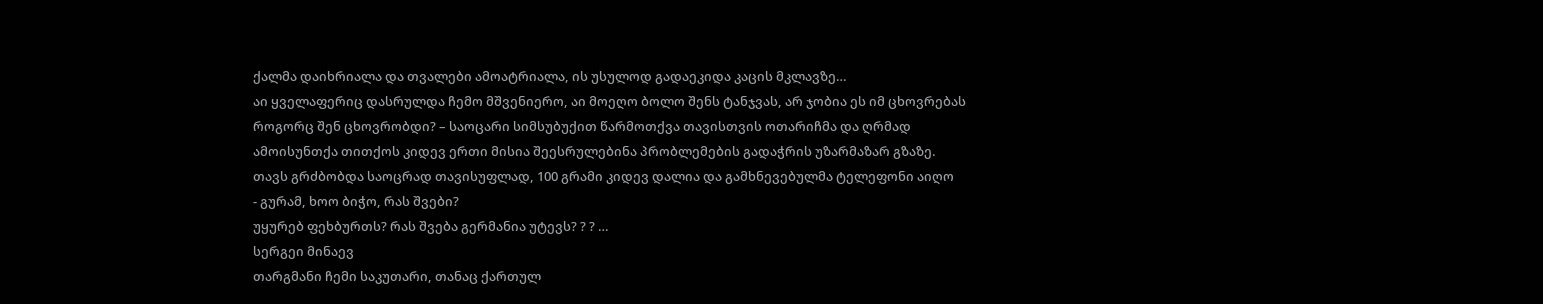ქალმა დაიხრიალა და თვალები ამოატრიალა, ის უსულოდ გადაეკიდა კაცის მკლავზე…
აი ყველაფერიც დასრულდა ჩემო მშვენიერო, აი მოეღო ბოლო შენს ტანჯვას, არ ჯობია ეს იმ ცხოვრებას როგორც შენ ცხოვრობდი? – საოცარი სიმსუბუქით წარმოთქვა თავისთვის ოთარიჩმა და ღრმად ამოისუნთქა თითქოს კიდევ ერთი მისია შეესრულებინა პრობლემების გადაჭრის უზარმაზარ გზაზე. თავს გრძბობდა საოცრად თავისუფლად, 100 გრამი კიდევ დალია და გამხნევებულმა ტელეფონი აიღო
- გურამ, ხოო ბიჭო, რას შვები?
უყურებ ფეხბურთს? რას შვება გერმანია უტევს? ? ? …
სერგეი მინაევ
თარგმანი ჩემი საკუთარი, თანაც ქართულ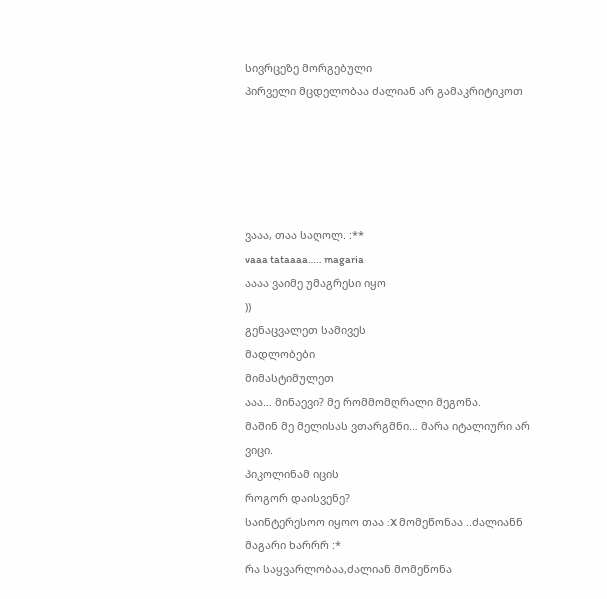სივრცეზე მორგებული
პირველი მცდელობაა ძალიან არ გამაკრიტიკოთ





ვააა, თაა საღოლ. :**
vaaa tataaaa….. magaria
აააა ვაიმე უმაგრესი იყო
))
გენაცვალეთ სამივეს
მადლობები
მიმასტიმულეთ
ააა… მინაევი? მე რომმომღრალი მეგონა.
მაშინ მე მელისას ვთარგმნი… მარა იტალიური არ ვიცი.
პიკოლინამ იცის
როგორ დაისვენე?
საინტერესოო იყოო თაა :X მომეწონაა ..ძალიანნ მაგარი ხარრრ :*
რა საყვარლობაა,ძალიან მომეწონა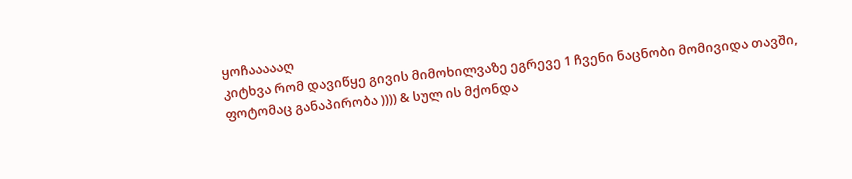ყოჩაააააღ
კიტხვა რომ დავიწყე გივის მიმოხილვაზე ეგრევე 1 ჩვენი ნაცნობი მომივიდა თავში, ფოტომაც განაპირობა )))) & სულ ის მქონდა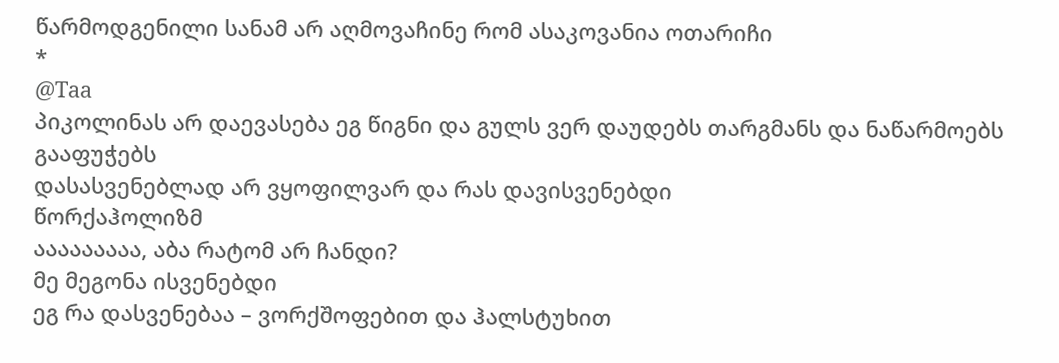წარმოდგენილი სანამ არ აღმოვაჩინე რომ ასაკოვანია ოთარიჩი
*
@Taa
პიკოლინას არ დაევასება ეგ წიგნი და გულს ვერ დაუდებს თარგმანს და ნაწარმოებს გააფუჭებს
დასასვენებლად არ ვყოფილვარ და რას დავისვენებდი
წორქაჰოლიზმ
ააააააააა, აბა რატომ არ ჩანდი?
მე მეგონა ისვენებდი
ეგ რა დასვენებაა – ვორქშოფებით და ჰალსტუხით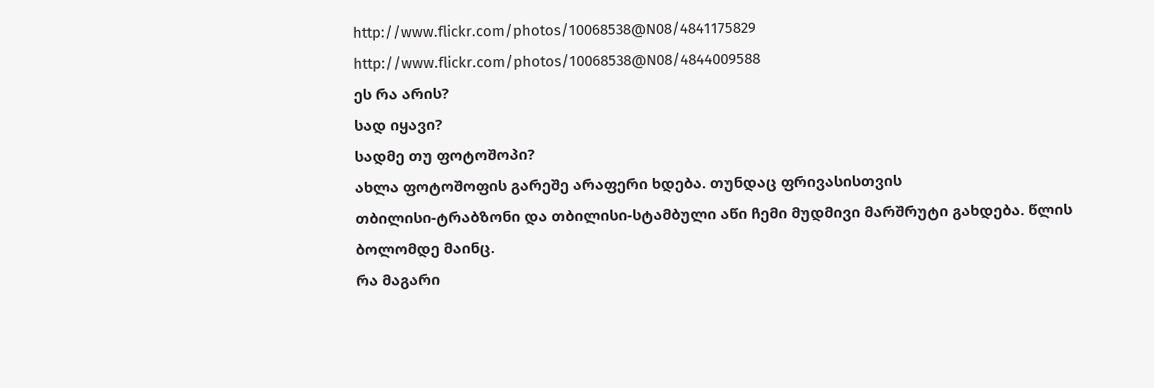http://www.flickr.com/photos/10068538@N08/4841175829
http://www.flickr.com/photos/10068538@N08/4844009588
ეს რა არის?
სად იყავი?
სადმე თუ ფოტოშოპი?
ახლა ფოტოშოფის გარეშე არაფერი ხდება. თუნდაც ფრივასისთვის
თბილისი-ტრაბზონი და თბილისი-სტამბული აწი ჩემი მუდმივი მარშრუტი გახდება. წლის ბოლომდე მაინც.
რა მაგარი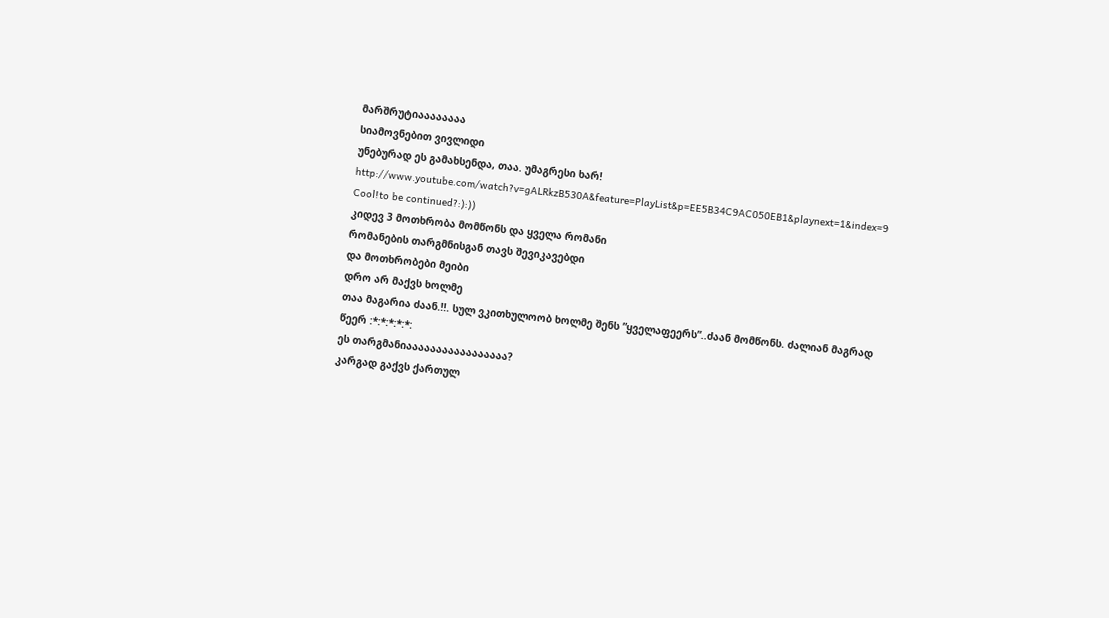მარშრუტიაააააააა
სიამოვნებით ვივლიდი
უნებურად ეს გამახსენდა, თაა. უმაგრესი ხარ!
http://www.youtube.com/watch?v=gALRkzB530A&feature=PlayList&p=EE5B34C9AC050EB1&playnext=1&index=9
Cool!to be continued?:):))
კიდევ 3 მოთხრობა მომწონს და ყველა რომანი
რომანების თარგმნისგან თავს შევიკავებდი
და მოთხრობები მეიბი
დრო არ მაქვს ხოლმე
თაა მაგარია ძაან.!!. სულ ვკითხულოობ ხოლმე შენს ”ყველაფეერს”..ძაან მომწონს. ძალიან მაგრად წეერ :*:*:*:*:*:
ეს თარგმანიააააააააააააააააა?
კარგად გაქვს ქართულ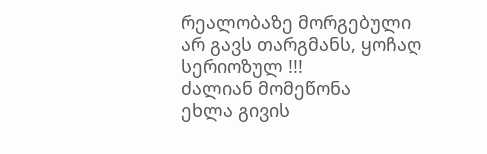რეალობაზე მორგებული
არ გავს თარგმანს, ყოჩაღ
სერიოზულ !!!
ძალიან მომეწონა
ეხლა გივის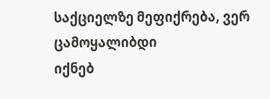საქციელზე მეფიქრება, ვერ ცამოყალიბდი
იქნებ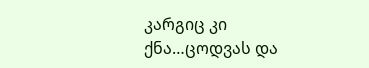კარგიც კი ქნა…ცოდვას და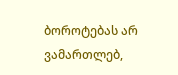ბოროტებას არ ვამართლებ,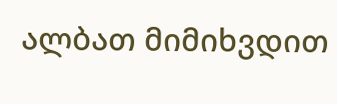ალბათ მიმიხვდით